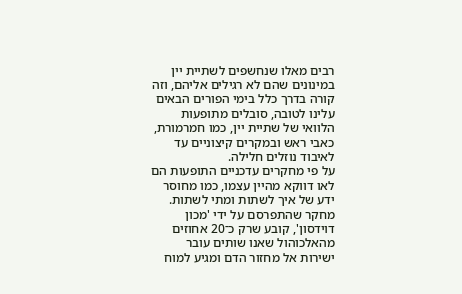רבים מאלו שנחשפים לשתיית יין במינונים שהם לא רגילים אליהם, וזה קורה בדרך כלל בימי הפורים הבאים עלינו לטובה, סובלים מתופעות הלוואי של שתיית יין, כמו חמרמורת, כאבי ראש ובמקרים קיצוניים עד לאיבוד נוזלים חלילה.
על פי מחקרים עדכניים התופעות הם לאו דווקא מהיין עצמו, כמו מחוסר ידע של איך לשתות ומתי לשתות.
מחקר שהתפרסם על ידי 'מכון דוידסון', קובע שרק כ־20 אחוזים מהאלכוהול שאנו שותים עובר ישירות אל מחזור הדם ומגיע למוח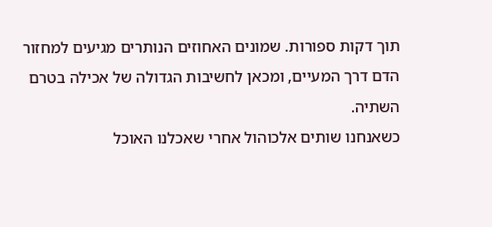תוך דקות ספורות. שמונים האחוזים הנותרים מגיעים למחזור הדם דרך המעיים, ומכאן לחשיבות הגדולה של אכילה בטרם השתיה.
כשאנחנו שותים אלכוהול אחרי שאכלנו האוכל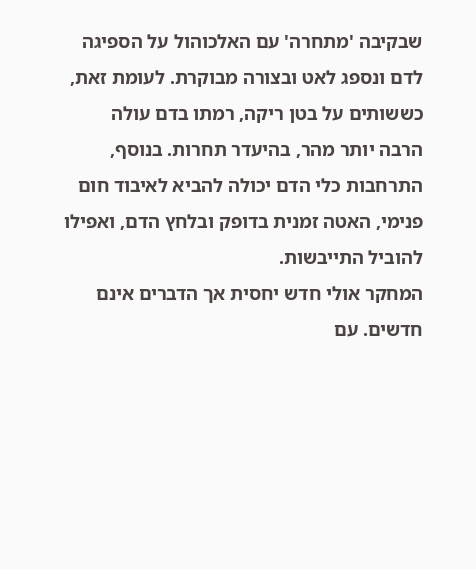שבקיבה 'מתחרה' עם האלכוהול על הספיגה לדם ונספג לאט ובצורה מבוקרת. לעומת זאת, כששותים על בטן ריקה, רמתו בדם עולה הרבה יותר מהר, בהיעדר תחרות. בנוסף, התרחבות כלי הדם יכולה להביא לאיבוד חום פנימי, האטה זמנית בדופק ובלחץ הדם, ואפילו להוביל התייבשות.
המחקר אולי חדש יחסית אך הדברים אינם חדשים. עם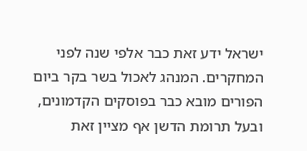ישראל ידע זאת כבר אלפי שנה לפני המחקרים. המנהג לאכול בשר בקר ביום הפורים מובא כבר בפוסקים הקדמונים, ובעל תרומת הדשן אף מציין זאת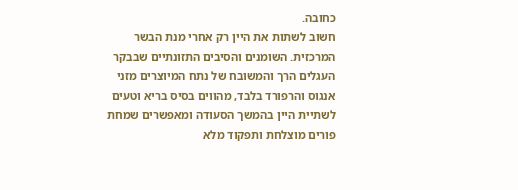כחובה.
חשוב לשתות את היין רק אחרי מנת הבשר המרכזית. השומנים והסיבים התזונתיים שבבקר העגלים הרך והמשובח של נתח המיוצרים מזני אנגוס והרפורד בלבד, מהווים בסיס בריא וטעים לשתיית היין בהמשך הסעודה ומאפשרים שמחת פורים מוצלחת ותפקוד מלא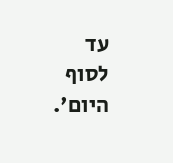עד לסוף היום'.